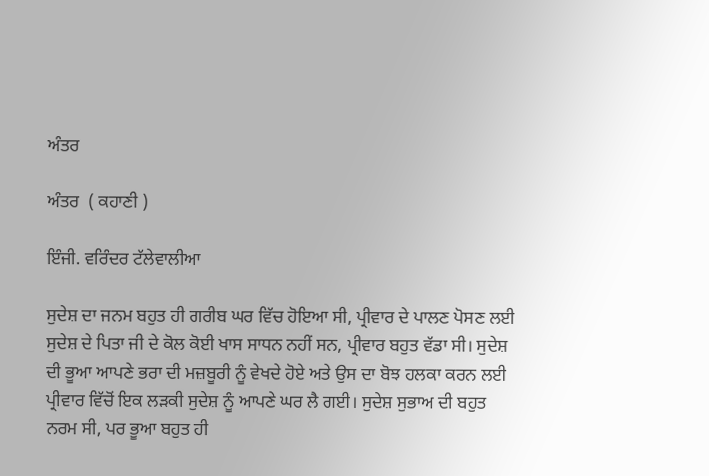ਅੰਤਰ

ਅੰਤਰ  ( ਕਹਾਣੀ )

ਇੰਜੀ. ਵਰਿੰਦਰ ਟੱਲੇਵਾਲੀਆ

ਸੁਦੇਸ਼ ਦਾ ਜਨਮ ਬਹੁਤ ਹੀ ਗਰੀਬ ਘਰ ਵਿੱਚ ਹੋਇਆ ਸੀ, ਪ੍ਰੀਵਾਰ ਦੇ ਪਾਲਣ ਪੋਸਣ ਲਈ ਸੁਦੇਸ਼ ਦੇ ਪਿਤਾ ਜੀ ਦੇ ਕੋਲ ਕੋਈ ਖਾਸ ਸਾਧਨ ਨਹੀਂ ਸਨ, ਪ੍ਰੀਵਾਰ ਬਹੁਤ ਵੱਡਾ ਸੀ। ਸੁਦੇਸ਼ ਦੀ ਭੂਆ ਆਪਣੇ ਭਰਾ ਦੀ ਮਜ਼ਬੂਰੀ ਨੂੰ ਵੇਖਦੇ ਹੋਏ ਅਤੇ ਉਸ ਦਾ ਬੋਝ ਹਲਕਾ ਕਰਨ ਲਈ ਪ੍ਰੀਵਾਰ ਵਿੱਚੋਂ ਇਕ ਲੜਕੀ ਸੁਦੇਸ਼ ਨੂੰ ਆਪਣੇ ਘਰ ਲੈ ਗਈ। ਸੁਦੇਸ਼ ਸੁਭਾਅ ਦੀ ਬਹੁਤ ਨਰਮ ਸੀ, ਪਰ ਭੂਆ ਬਹੁਤ ਹੀ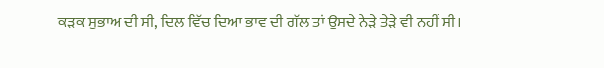ਕੜਕ ਸੁਭਾਅ ਦੀ ਸੀ, ਦਿਲ ਵਿੱਚ ਦਿਆ ਭਾਵ ਦੀ ਗੱਲ ਤਾਂ ਉਸਦੇ ਨੇੜੇ ਤੇੜੇ ਵੀ ਨਹੀਂ ਸੀ।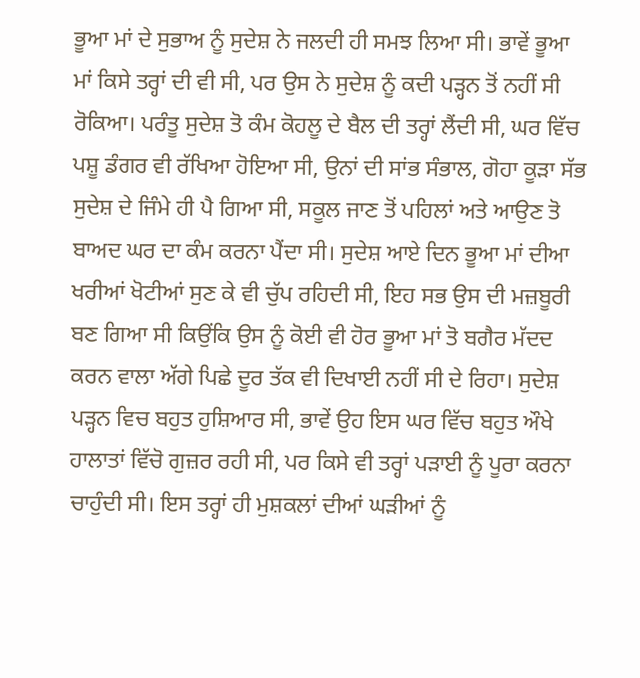ਭੂਆ ਮਾਂ ਦੇ ਸੁਭਾਅ ਨੂੰ ਸੁਦੇਸ਼ ਨੇ ਜਲਦੀ ਹੀ ਸਮਝ ਲਿਆ ਸੀ। ਭਾਵੇਂ ਭੂਆ ਮਾਂ ਕਿਸੇ ਤਰ੍ਹਾਂ ਦੀ ਵੀ ਸੀ, ਪਰ ਉਸ ਨੇ ਸੁਦੇਸ਼ ਨੂੰ ਕਦੀ ਪੜ੍ਹਨ ਤੋਂ ਨਹੀਂ ਸੀ ਰੋਕਿਆ। ਪਰੰਤੂ ਸੁਦੇਸ਼ ਤੋ ਕੰਮ ਕੋਹਲੂ ਦੇ ਬੈਲ ਦੀ ਤਰ੍ਹਾਂ ਲੈਂਦੀ ਸੀ, ਘਰ ਵਿੱਚ ਪਸ਼ੂ ਡੰਗਰ ਵੀ ਰੱਖਿਆ ਹੋਇਆ ਸੀ, ਉਨਾਂ ਦੀ ਸਾਂਭ ਸੰਭਾਲ, ਗੋਹਾ ਕੂੜਾ ਸੱਭ ਸੁਦੇਸ਼ ਦੇ ਜਿੰਮੇ ਹੀ ਪੈ ਗਿਆ ਸੀ, ਸਕੂਲ ਜਾਣ ਤੋਂ ਪਹਿਲਾਂ ਅਤੇ ਆਉਣ ਤੋ ਬਾਅਦ ਘਰ ਦਾ ਕੰਮ ਕਰਨਾ ਪੈਂਦਾ ਸੀ। ਸੁਦੇਸ਼ ਆਏ ਦਿਨ ਭੂਆ ਮਾਂ ਦੀਆ ਖਰੀਆਂ ਖੋਟੀਆਂ ਸੁਣ ਕੇ ਵੀ ਚੁੱਪ ਰਹਿਦੀ ਸੀ, ਇਹ ਸਭ ਉਸ ਦੀ ਮਜ਼ਬੂਰੀ ਬਣ ਗਿਆ ਸੀ ਕਿਉਂਕਿ ਉਸ ਨੂੰ ਕੋਈ ਵੀ ਹੋਰ ਭੂਆ ਮਾਂ ਤੋ ਬਗੈਰ ਮੱਦਦ ਕਰਨ ਵਾਲਾ ਅੱਗੇ ਪਿਛੇ ਦੂਰ ਤੱਕ ਵੀ ਦਿਖਾਈ ਨਹੀਂ ਸੀ ਦੇ ਰਿਹਾ। ਸੁਦੇਸ਼ ਪੜ੍ਹਨ ਵਿਚ ਬਹੁਤ ਹੁਸ਼ਿਆਰ ਸੀ, ਭਾਵੇਂ ਉਹ ਇਸ ਘਰ ਵਿੱਚ ਬਹੁਤ ਔਖੇ ਹਾਲਾਤਾਂ ਵਿੱਚੋ ਗੁਜ਼ਰ ਰਹੀ ਸੀ, ਪਰ ਕਿਸੇ ਵੀ ਤਰ੍ਹਾਂ ਪੜਾਈ ਨੂੰ ਪੂਰਾ ਕਰਨਾ ਚਾਹੁੰਦੀ ਸੀ। ਇਸ ਤਰ੍ਹਾਂ ਹੀ ਮੁਸ਼ਕਲਾਂ ਦੀਆਂ ਘੜੀਆਂ ਨੂੰ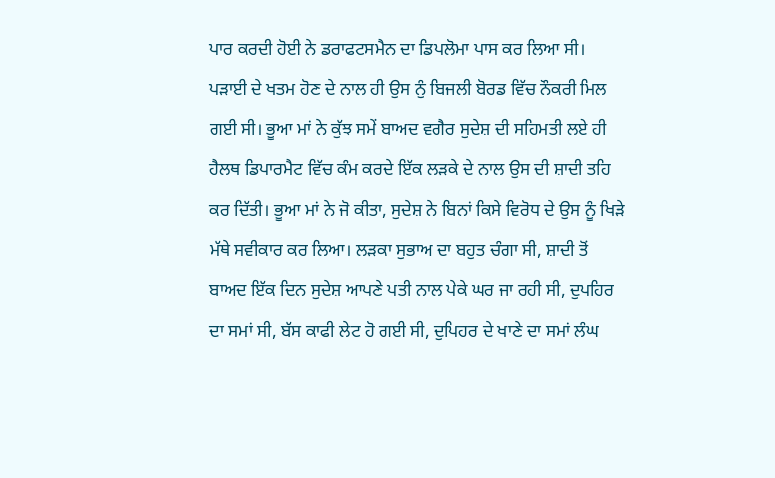ਪਾਰ ਕਰਦੀ ਹੋਈ ਨੇ ਡਰਾਫਟਸਮੈਨ ਦਾ ਡਿਪਲੋਮਾ ਪਾਸ ਕਰ ਲਿਆ ਸੀ। ਪੜਾਈ ਦੇ ਖਤਮ ਹੋਣ ਦੇ ਨਾਲ ਹੀ ਉਸ ਨੁੰ ਬਿਜਲੀ ਬੋਰਡ ਵਿੱਚ ਨੌਕਰੀ ਮਿਲ ਗਈ ਸੀ। ਭੂਆ ਮਾਂ ਨੇ ਕੁੱਝ ਸਮੇਂ ਬਾਅਦ ਵਗੈਰ ਸੁਦੇਸ਼ ਦੀ ਸਹਿਮਤੀ ਲਏ ਹੀ ਹੈਲਥ ਡਿਪਾਰਮੈਟ ਵਿੱਚ ਕੰਮ ਕਰਦੇ ਇੱਕ ਲੜਕੇ ਦੇ ਨਾਲ ਉਸ ਦੀ ਸ਼ਾਦੀ ਤਹਿ ਕਰ ਦਿੱਤੀ। ਭੂਆ ਮਾਂ ਨੇ ਜੋ ਕੀਤਾ, ਸੁਦੇਸ਼ ਨੇ ਬਿਨਾਂ ਕਿਸੇ ਵਿਰੋਧ ਦੇ ਉਸ ਨੂੰ ਖਿੜੇ ਮੱਥੇ ਸਵੀਕਾਰ ਕਰ ਲਿਆ। ਲੜਕਾ ਸੁਭਾਅ ਦਾ ਬਹੁਤ ਚੰਗਾ ਸੀ, ਸ਼ਾਦੀ ਤੋਂ ਬਾਅਦ ਇੱਕ ਦਿਨ ਸੁਦੇਸ਼ ਆਪਣੇ ਪਤੀ ਨਾਲ ਪੇਕੇ ਘਰ ਜਾ ਰਹੀ ਸੀ, ਦੁਪਹਿਰ ਦਾ ਸਮਾਂ ਸੀ, ਬੱਸ ਕਾਫੀ ਲੇਟ ਹੋ ਗਈ ਸੀ, ਦੁਪਿਹਰ ਦੇ ਖਾਣੇ ਦਾ ਸਮਾਂ ਲੰਘ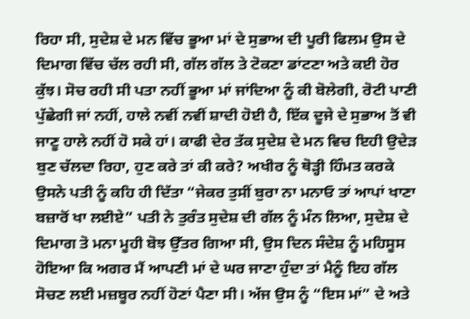ਰਿਹਾ ਸੀ, ਸੁਦੇਸ਼ ਦੇ ਮਨ ਵਿੱਚ ਭੂਆ ਮਾਂ ਦੇ ਸੁਭਾਅ ਦੀ ਪੂਰੀ ਫਿਲਮ ਉਸ ਦੇ ਦਿਮਾਗ ਵਿੱਚ ਚੱਲ ਰਹੀ ਸੀ, ਗੱਲ ਗੱਲ ਤੇ ਟੋਕਣਾ ਡਾਂਟਣਾ ਅਤੇ ਕਈ ਹੋਰ ਕੁੱਝ। ਸੋਚ ਰਹੀ ਸੀ ਪਤਾ ਨਹੀਂ ਭੂਆ ਮਾਂ ਜਾਂਦਿਆ ਨੂੰ ਕੀ ਬੋਲੇਗੀ, ਰੋਟੀ ਪਾਣੀ ਪੁੱਛੇਗੀ ਜਾਂ ਨਹੀਂ, ਹਾਲੇ ਨਵੀਂ ਨਵੀਂ ਸ਼ਾਦੀ ਹੋਈ ਹੈ, ਇੱਕ ਦੂਜੇ ਦੇ ਸੁਭਾਅ ਤੋਂ ਵੀ ਜਾਣੂ ਹਾਲੇ ਨਹੀਂ ਹੋ ਸਕੇ ਹਾਂ। ਕਾਫੀ ਦੇਰ ਤੱਕ ਸੁਦੇਸ਼ ਦੇ ਮਨ ਵਿਚ ਇਹੀ ਉਦੇੜ ਬੁਣ ਚੱਲਦਾ ਰਿਹਾ, ਹੁਣ ਕਰੇ ਤਾਂ ਕੀ ਕਰੇ? ਅਖੀਰ ਨੂੰ ਥੋੜ੍ਹੀ ਹਿੰਮਤ ਕਰਕੇ ਉਸਨੇ ਪਤੀ ਨੂੰ ਕਹਿ ਹੀ ਦਿੱਤਾ “ਜੇਕਰ ਤੁਸੀਂ ਬੁਰਾ ਨਾ ਮਨਾਓ ਤਾਂ ਆਪਾਂ ਖਾਣਾ ਬਜ਼ਾਰੋਂ ਖਾ ਲਈਏ” ਪਤੀ ਨੇ ਤੁਰੰਤ ਸੁਦੇਸ਼ ਦੀ ਗੱਲ ਨੂੰ ਮੰਨ ਲਿਆ, ਸੁਦੇਸ਼ ਦੇ ਦਿਮਾਗ ਤੋ ਮਨਾ ਮੂਹੀ ਬੋਝ ਉੱਤਰ ਗਿਆ ਸੀ, ਉਸ ਦਿਨ ਸੰਦੇਸ਼ ਨੂੰ ਮਹਿਸੂਸ ਹੋਇਆ ਕਿ ਅਗਰ ਮੈਂ ਆਪਣੀ ਮਾਂ ਦੇ ਘਰ ਜਾਣਾ ਹੁੰਦਾ ਤਾਂ ਮੈਨੂੰ ਇਹ ਗੱਲ ਸੋਚਣ ਲਈ ਮਜ਼ਬੂਰ ਨਹੀਂ ਹੋਣਾਂ ਪੈਣਾ ਸੀ। ਅੱਜ ਉਸ ਨੂੰ “ਇਸ ਮਾਂ” ਦੇ ਅਤੇ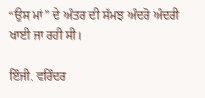“ਉਸ ਮਾਂ” ਦੇ ਅੰਤਰ ਦੀ ਸੱਮਝ ਅੰਦਰੋ ਅੰਦਰੀ ਖਾਈ ਜਾ ਰਹੀ ਸੀ।

ਇੰਜੀ. ਵਰਿੰਦਰ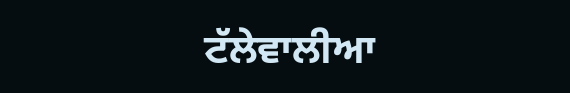ਟੱਲੇਵਾਲੀਆ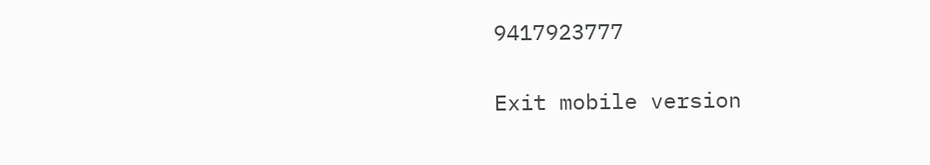9417923777

Exit mobile version